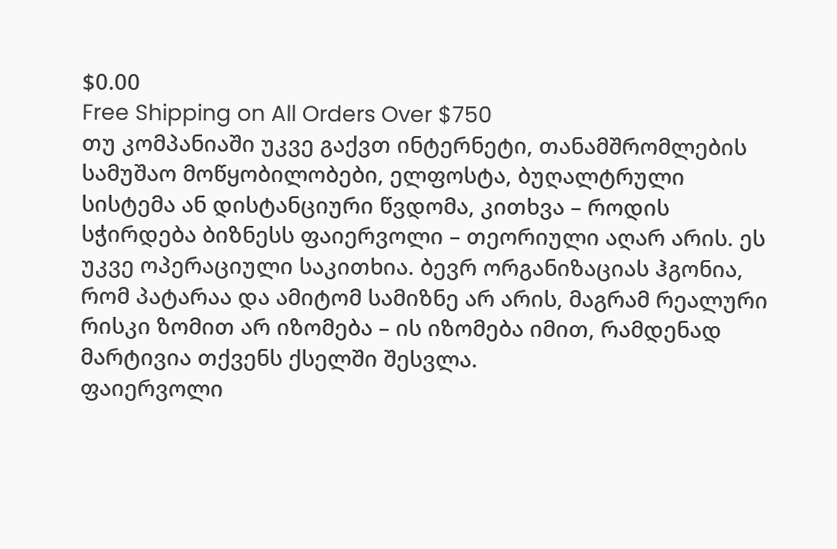$0.00
Free Shipping on All Orders Over $750
თუ კომპანიაში უკვე გაქვთ ინტერნეტი, თანამშრომლების სამუშაო მოწყობილობები, ელფოსტა, ბუღალტრული სისტემა ან დისტანციური წვდომა, კითხვა – როდის სჭირდება ბიზნესს ფაიერვოლი – თეორიული აღარ არის. ეს უკვე ოპერაციული საკითხია. ბევრ ორგანიზაციას ჰგონია, რომ პატარაა და ამიტომ სამიზნე არ არის, მაგრამ რეალური რისკი ზომით არ იზომება – ის იზომება იმით, რამდენად მარტივია თქვენს ქსელში შესვლა.
ფაიერვოლი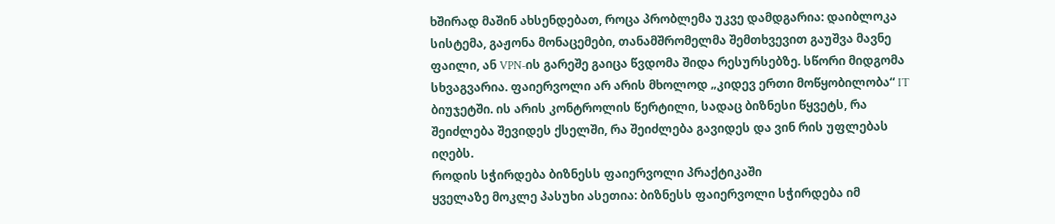ხშირად მაშინ ახსენდებათ, როცა პრობლემა უკვე დამდგარია: დაიბლოკა სისტემა, გაჟონა მონაცემები, თანამშრომელმა შემთხვევით გაუშვა მავნე ფაილი, ან VPN-ის გარეშე გაიცა წვდომა შიდა რესურსებზე. სწორი მიდგომა სხვაგვარია. ფაიერვოლი არ არის მხოლოდ „კიდევ ერთი მოწყობილობა“ IT ბიუჯეტში. ის არის კონტროლის წერტილი, სადაც ბიზნესი წყვეტს, რა შეიძლება შევიდეს ქსელში, რა შეიძლება გავიდეს და ვინ რის უფლებას იღებს.
როდის სჭირდება ბიზნესს ფაიერვოლი პრაქტიკაში
ყველაზე მოკლე პასუხი ასეთია: ბიზნესს ფაიერვოლი სჭირდება იმ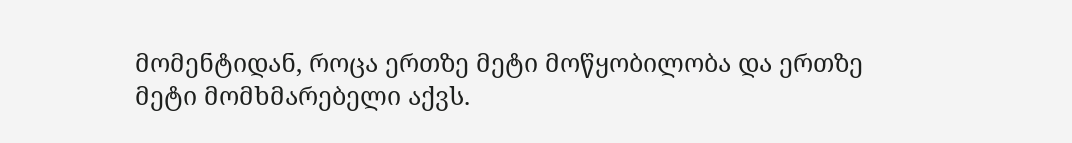მომენტიდან, როცა ერთზე მეტი მოწყობილობა და ერთზე მეტი მომხმარებელი აქვს.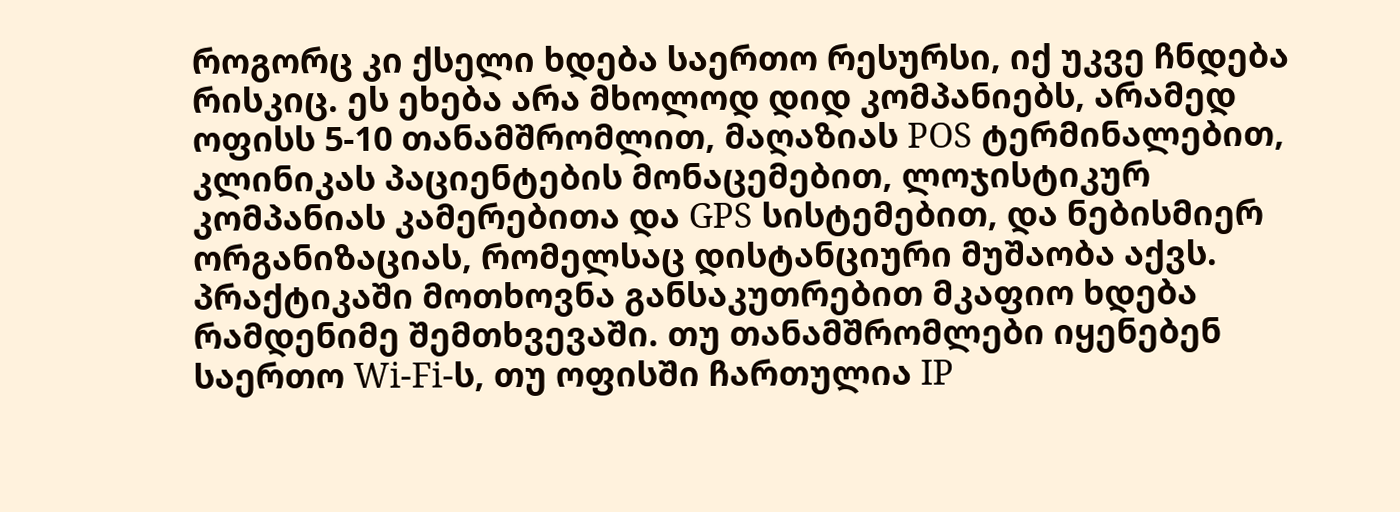როგორც კი ქსელი ხდება საერთო რესურსი, იქ უკვე ჩნდება რისკიც. ეს ეხება არა მხოლოდ დიდ კომპანიებს, არამედ ოფისს 5-10 თანამშრომლით, მაღაზიას POS ტერმინალებით, კლინიკას პაციენტების მონაცემებით, ლოჯისტიკურ კომპანიას კამერებითა და GPS სისტემებით, და ნებისმიერ ორგანიზაციას, რომელსაც დისტანციური მუშაობა აქვს.
პრაქტიკაში მოთხოვნა განსაკუთრებით მკაფიო ხდება რამდენიმე შემთხვევაში. თუ თანამშრომლები იყენებენ საერთო Wi-Fi-ს, თუ ოფისში ჩართულია IP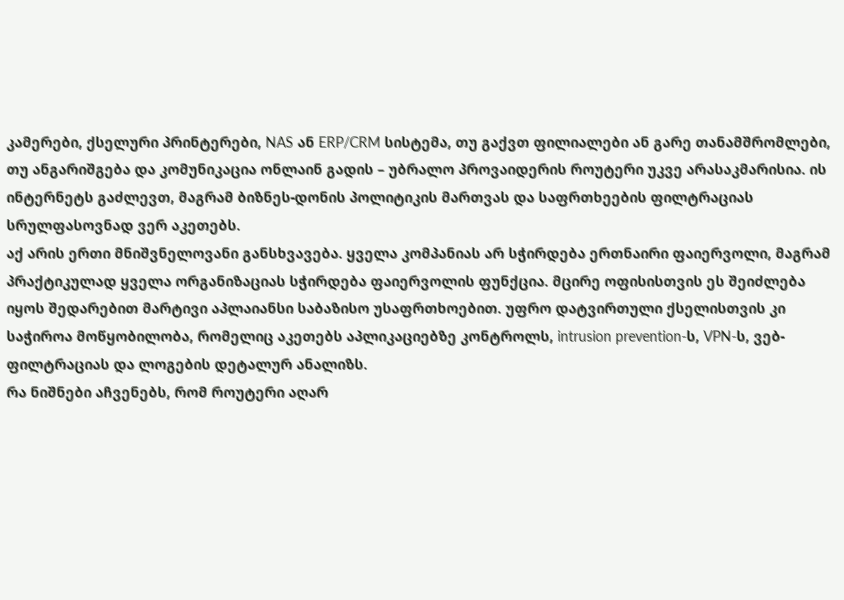კამერები, ქსელური პრინტერები, NAS ან ERP/CRM სისტემა, თუ გაქვთ ფილიალები ან გარე თანამშრომლები, თუ ანგარიშგება და კომუნიკაცია ონლაინ გადის – უბრალო პროვაიდერის როუტერი უკვე არასაკმარისია. ის ინტერნეტს გაძლევთ, მაგრამ ბიზნეს-დონის პოლიტიკის მართვას და საფრთხეების ფილტრაციას სრულფასოვნად ვერ აკეთებს.
აქ არის ერთი მნიშვნელოვანი განსხვავება. ყველა კომპანიას არ სჭირდება ერთნაირი ფაიერვოლი, მაგრამ პრაქტიკულად ყველა ორგანიზაციას სჭირდება ფაიერვოლის ფუნქცია. მცირე ოფისისთვის ეს შეიძლება იყოს შედარებით მარტივი აპლაიანსი საბაზისო უსაფრთხოებით. უფრო დატვირთული ქსელისთვის კი საჭიროა მოწყობილობა, რომელიც აკეთებს აპლიკაციებზე კონტროლს, intrusion prevention-ს, VPN-ს, ვებ-ფილტრაციას და ლოგების დეტალურ ანალიზს.
რა ნიშნები აჩვენებს, რომ როუტერი აღარ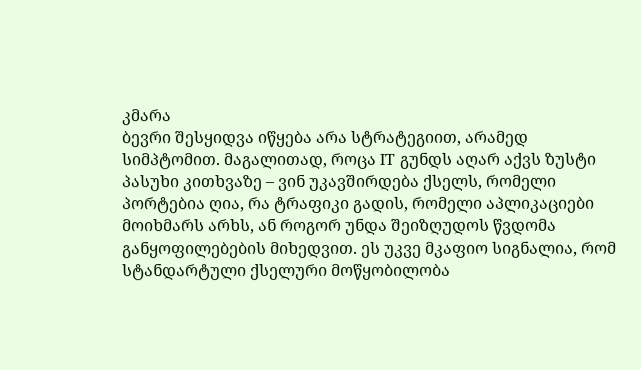კმარა
ბევრი შესყიდვა იწყება არა სტრატეგიით, არამედ სიმპტომით. მაგალითად, როცა IT გუნდს აღარ აქვს ზუსტი პასუხი კითხვაზე – ვინ უკავშირდება ქსელს, რომელი პორტებია ღია, რა ტრაფიკი გადის, რომელი აპლიკაციები მოიხმარს არხს, ან როგორ უნდა შეიზღუდოს წვდომა განყოფილებების მიხედვით. ეს უკვე მკაფიო სიგნალია, რომ სტანდარტული ქსელური მოწყობილობა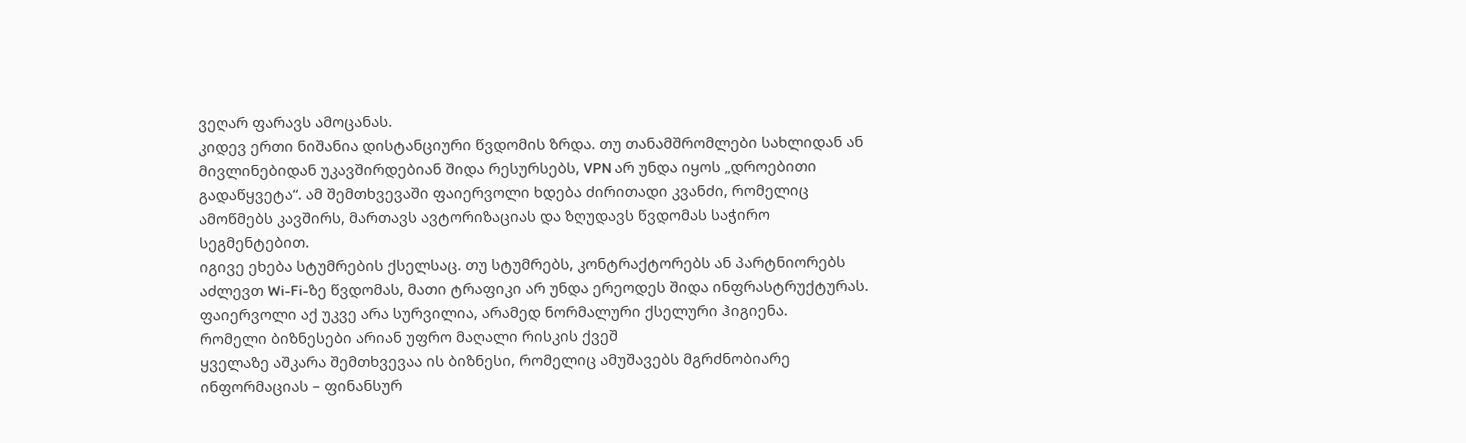ვეღარ ფარავს ამოცანას.
კიდევ ერთი ნიშანია დისტანციური წვდომის ზრდა. თუ თანამშრომლები სახლიდან ან მივლინებიდან უკავშირდებიან შიდა რესურსებს, VPN არ უნდა იყოს „დროებითი გადაწყვეტა“. ამ შემთხვევაში ფაიერვოლი ხდება ძირითადი კვანძი, რომელიც ამოწმებს კავშირს, მართავს ავტორიზაციას და ზღუდავს წვდომას საჭირო სეგმენტებით.
იგივე ეხება სტუმრების ქსელსაც. თუ სტუმრებს, კონტრაქტორებს ან პარტნიორებს აძლევთ Wi-Fi-ზე წვდომას, მათი ტრაფიკი არ უნდა ერეოდეს შიდა ინფრასტრუქტურას. ფაიერვოლი აქ უკვე არა სურვილია, არამედ ნორმალური ქსელური ჰიგიენა.
რომელი ბიზნესები არიან უფრო მაღალი რისკის ქვეშ
ყველაზე აშკარა შემთხვევაა ის ბიზნესი, რომელიც ამუშავებს მგრძნობიარე ინფორმაციას – ფინანსურ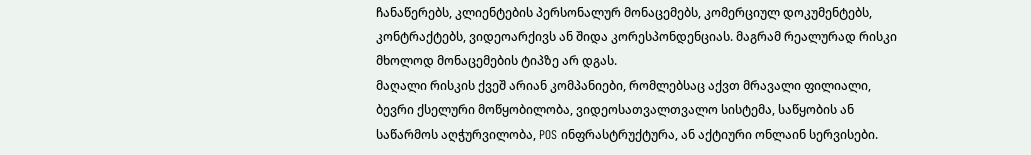ჩანაწერებს, კლიენტების პერსონალურ მონაცემებს, კომერციულ დოკუმენტებს, კონტრაქტებს, ვიდეოარქივს ან შიდა კორესპონდენციას. მაგრამ რეალურად რისკი მხოლოდ მონაცემების ტიპზე არ დგას.
მაღალი რისკის ქვეშ არიან კომპანიები, რომლებსაც აქვთ მრავალი ფილიალი, ბევრი ქსელური მოწყობილობა, ვიდეოსათვალთვალო სისტემა, საწყობის ან საწარმოს აღჭურვილობა, POS ინფრასტრუქტურა, ან აქტიური ონლაინ სერვისები.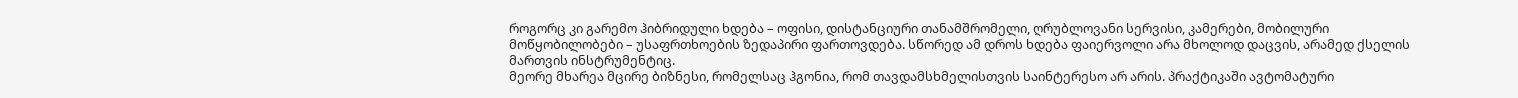როგორც კი გარემო ჰიბრიდული ხდება – ოფისი, დისტანციური თანამშრომელი, ღრუბლოვანი სერვისი, კამერები, მობილური მოწყობილობები – უსაფრთხოების ზედაპირი ფართოვდება. სწორედ ამ დროს ხდება ფაიერვოლი არა მხოლოდ დაცვის, არამედ ქსელის მართვის ინსტრუმენტიც.
მეორე მხარეა მცირე ბიზნესი, რომელსაც ჰგონია, რომ თავდამსხმელისთვის საინტერესო არ არის. პრაქტიკაში ავტომატური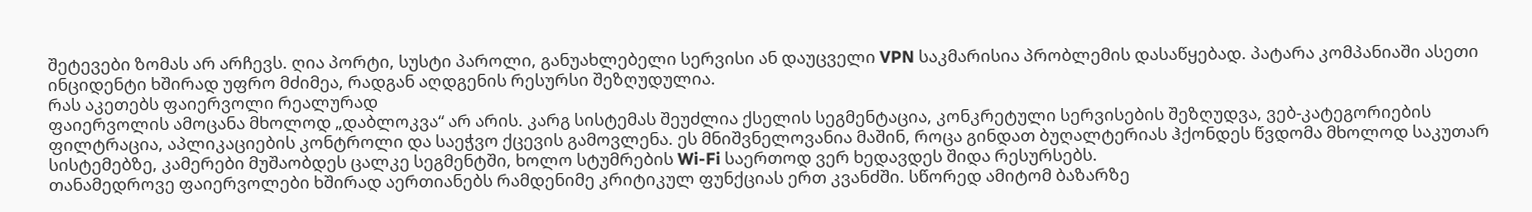შეტევები ზომას არ არჩევს. ღია პორტი, სუსტი პაროლი, განუახლებელი სერვისი ან დაუცველი VPN საკმარისია პრობლემის დასაწყებად. პატარა კომპანიაში ასეთი ინციდენტი ხშირად უფრო მძიმეა, რადგან აღდგენის რესურსი შეზღუდულია.
რას აკეთებს ფაიერვოლი რეალურად
ფაიერვოლის ამოცანა მხოლოდ „დაბლოკვა“ არ არის. კარგ სისტემას შეუძლია ქსელის სეგმენტაცია, კონკრეტული სერვისების შეზღუდვა, ვებ-კატეგორიების ფილტრაცია, აპლიკაციების კონტროლი და საეჭვო ქცევის გამოვლენა. ეს მნიშვნელოვანია მაშინ, როცა გინდათ ბუღალტერიას ჰქონდეს წვდომა მხოლოდ საკუთარ სისტემებზე, კამერები მუშაობდეს ცალკე სეგმენტში, ხოლო სტუმრების Wi-Fi საერთოდ ვერ ხედავდეს შიდა რესურსებს.
თანამედროვე ფაიერვოლები ხშირად აერთიანებს რამდენიმე კრიტიკულ ფუნქციას ერთ კვანძში. სწორედ ამიტომ ბაზარზე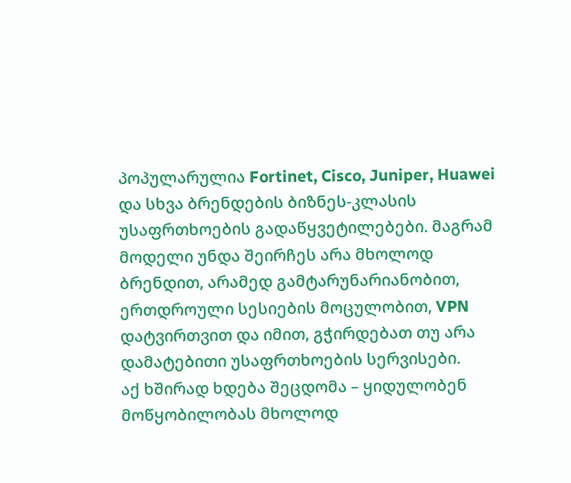პოპულარულია Fortinet, Cisco, Juniper, Huawei და სხვა ბრენდების ბიზნეს-კლასის უსაფრთხოების გადაწყვეტილებები. მაგრამ მოდელი უნდა შეირჩეს არა მხოლოდ ბრენდით, არამედ გამტარუნარიანობით, ერთდროული სესიების მოცულობით, VPN დატვირთვით და იმით, გჭირდებათ თუ არა დამატებითი უსაფრთხოების სერვისები.
აქ ხშირად ხდება შეცდომა – ყიდულობენ მოწყობილობას მხოლოდ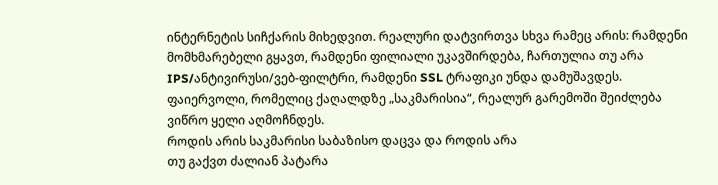ინტერნეტის სიჩქარის მიხედვით. რეალური დატვირთვა სხვა რამეც არის: რამდენი მომხმარებელი გყავთ, რამდენი ფილიალი უკავშირდება, ჩართულია თუ არა IPS/ანტივირუსი/ვებ-ფილტრი, რამდენი SSL ტრაფიკი უნდა დამუშავდეს. ფაიერვოლი, რომელიც ქაღალდზე „საკმარისია“, რეალურ გარემოში შეიძლება ვიწრო ყელი აღმოჩნდეს.
როდის არის საკმარისი საბაზისო დაცვა და როდის არა
თუ გაქვთ ძალიან პატარა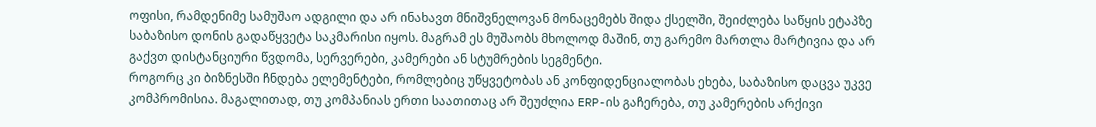ოფისი, რამდენიმე სამუშაო ადგილი და არ ინახავთ მნიშვნელოვან მონაცემებს შიდა ქსელში, შეიძლება საწყის ეტაპზე საბაზისო დონის გადაწყვეტა საკმარისი იყოს. მაგრამ ეს მუშაობს მხოლოდ მაშინ, თუ გარემო მართლა მარტივია და არ გაქვთ დისტანციური წვდომა, სერვერები, კამერები ან სტუმრების სეგმენტი.
როგორც კი ბიზნესში ჩნდება ელემენტები, რომლებიც უწყვეტობას ან კონფიდენციალობას ეხება, საბაზისო დაცვა უკვე კომპრომისია. მაგალითად, თუ კომპანიას ერთი საათითაც არ შეუძლია ERP-ის გაჩერება, თუ კამერების არქივი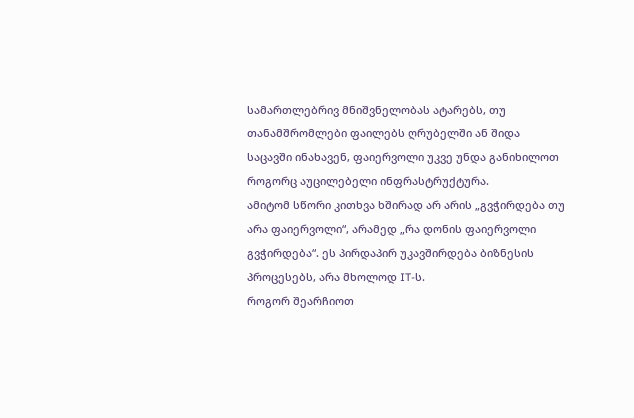სამართლებრივ მნიშვნელობას ატარებს, თუ თანამშრომლები ფაილებს ღრუბელში ან შიდა საცავში ინახავენ, ფაიერვოლი უკვე უნდა განიხილოთ როგორც აუცილებელი ინფრასტრუქტურა.
ამიტომ სწორი კითხვა ხშირად არ არის „გვჭირდება თუ არა ფაიერვოლი“, არამედ „რა დონის ფაიერვოლი გვჭირდება“. ეს პირდაპირ უკავშირდება ბიზნესის პროცესებს, არა მხოლოდ IT-ს.
როგორ შეარჩიოთ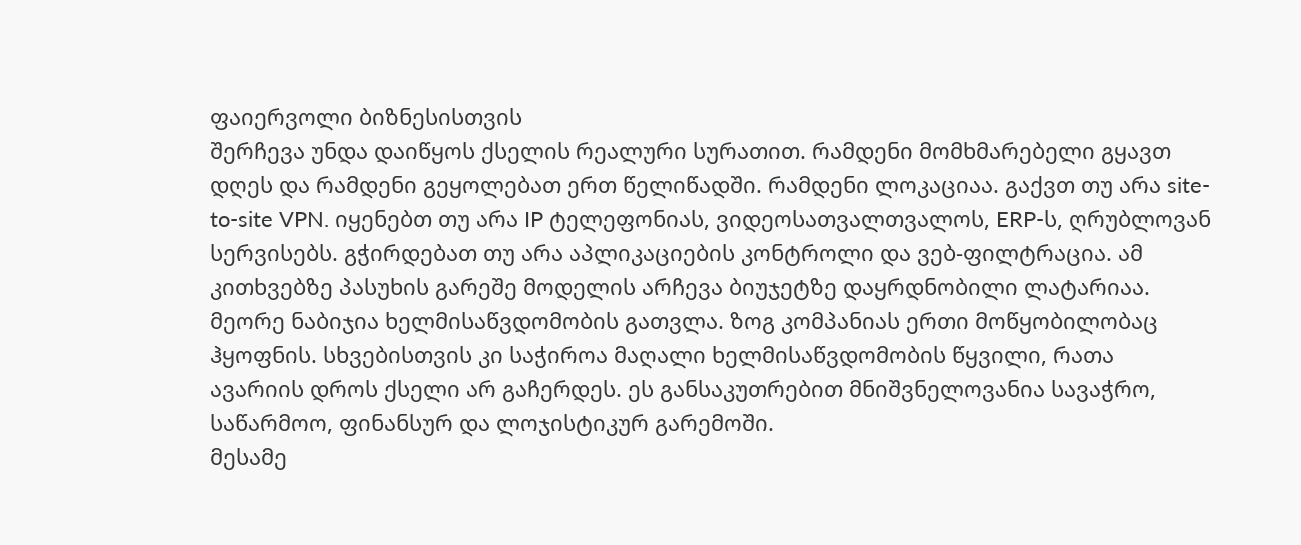ფაიერვოლი ბიზნესისთვის
შერჩევა უნდა დაიწყოს ქსელის რეალური სურათით. რამდენი მომხმარებელი გყავთ დღეს და რამდენი გეყოლებათ ერთ წელიწადში. რამდენი ლოკაციაა. გაქვთ თუ არა site-to-site VPN. იყენებთ თუ არა IP ტელეფონიას, ვიდეოსათვალთვალოს, ERP-ს, ღრუბლოვან სერვისებს. გჭირდებათ თუ არა აპლიკაციების კონტროლი და ვებ-ფილტრაცია. ამ კითხვებზე პასუხის გარეშე მოდელის არჩევა ბიუჯეტზე დაყრდნობილი ლატარიაა.
მეორე ნაბიჯია ხელმისაწვდომობის გათვლა. ზოგ კომპანიას ერთი მოწყობილობაც ჰყოფნის. სხვებისთვის კი საჭიროა მაღალი ხელმისაწვდომობის წყვილი, რათა ავარიის დროს ქსელი არ გაჩერდეს. ეს განსაკუთრებით მნიშვნელოვანია სავაჭრო, საწარმოო, ფინანსურ და ლოჯისტიკურ გარემოში.
მესამე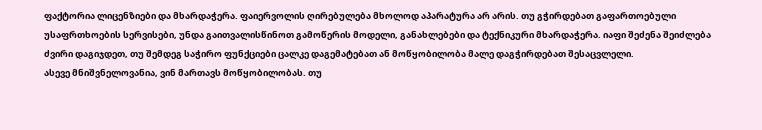ფაქტორია ლიცენზიები და მხარდაჭერა. ფაიერვოლის ღირებულება მხოლოდ აპარატურა არ არის. თუ გჭირდებათ გაფართოებული უსაფრთხოების სერვისები, უნდა გაითვალისწინოთ გამოწერის მოდელი, განახლებები და ტექნიკური მხარდაჭერა. იაფი შეძენა შეიძლება ძვირი დაგიჯდეთ, თუ შემდეგ საჭირო ფუნქციები ცალკე დაგემატებათ ან მოწყობილობა მალე დაგჭირდებათ შესაცვლელი.
ასევე მნიშვნელოვანია, ვინ მართავს მოწყობილობას. თუ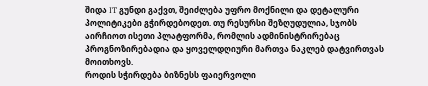შიდა IT გუნდი გაქვთ, შეიძლება უფრო მოქნილი და დეტალური პოლიტიკები გჭირდებოდეთ. თუ რესურსი შეზღუდულია, სჯობს აირჩიოთ ისეთი პლატფორმა, რომლის ადმინისტრირებაც პროგნოზირებადია და ყოველდღიური მართვა ნაკლებ დატვირთვას მოითხოვს.
როდის სჭირდება ბიზნესს ფაიერვოლი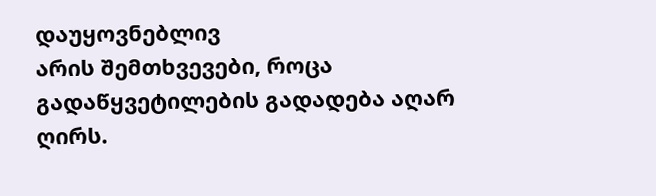დაუყოვნებლივ
არის შემთხვევები, როცა გადაწყვეტილების გადადება აღარ ღირს.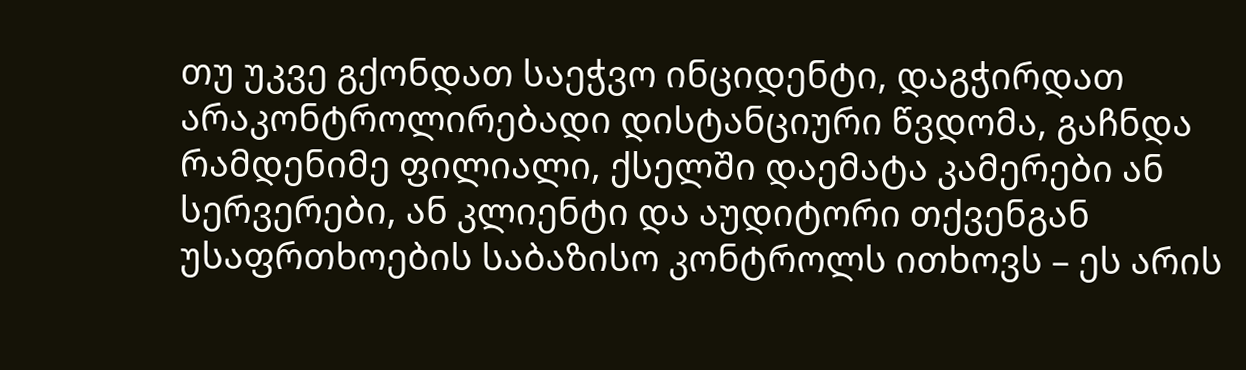თუ უკვე გქონდათ საეჭვო ინციდენტი, დაგჭირდათ არაკონტროლირებადი დისტანციური წვდომა, გაჩნდა რამდენიმე ფილიალი, ქსელში დაემატა კამერები ან სერვერები, ან კლიენტი და აუდიტორი თქვენგან უსაფრთხოების საბაზისო კონტროლს ითხოვს – ეს არის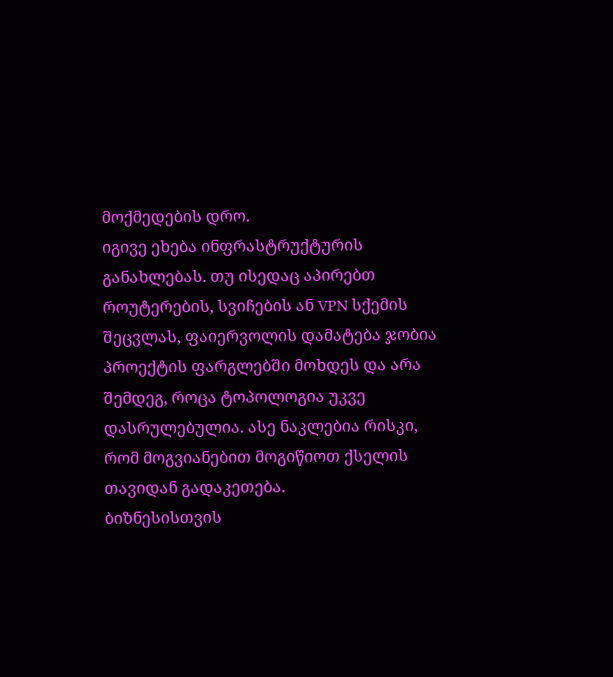მოქმედების დრო.
იგივე ეხება ინფრასტრუქტურის განახლებას. თუ ისედაც აპირებთ როუტერების, სვიჩების ან VPN სქემის შეცვლას, ფაიერვოლის დამატება ჯობია პროექტის ფარგლებში მოხდეს და არა შემდეგ, როცა ტოპოლოგია უკვე დასრულებულია. ასე ნაკლებია რისკი, რომ მოგვიანებით მოგიწიოთ ქსელის თავიდან გადაკეთება.
ბიზნესისთვის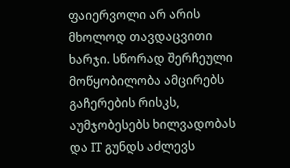ფაიერვოლი არ არის მხოლოდ თავდაცვითი ხარჯი. სწორად შერჩეული მოწყობილობა ამცირებს გაჩერების რისკს, აუმჯობესებს ხილვადობას და IT გუნდს აძლევს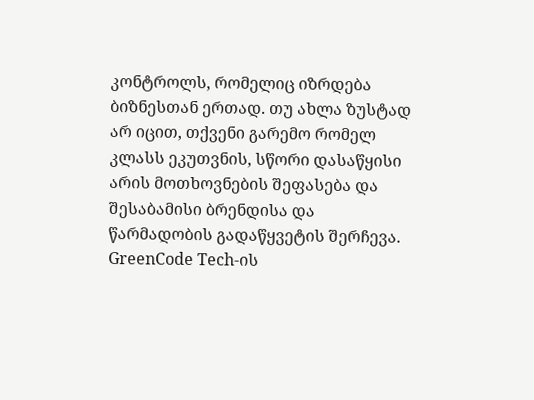კონტროლს, რომელიც იზრდება ბიზნესთან ერთად. თუ ახლა ზუსტად არ იცით, თქვენი გარემო რომელ კლასს ეკუთვნის, სწორი დასაწყისი არის მოთხოვნების შეფასება და შესაბამისი ბრენდისა და წარმადობის გადაწყვეტის შერჩევა. GreenCode Tech-ის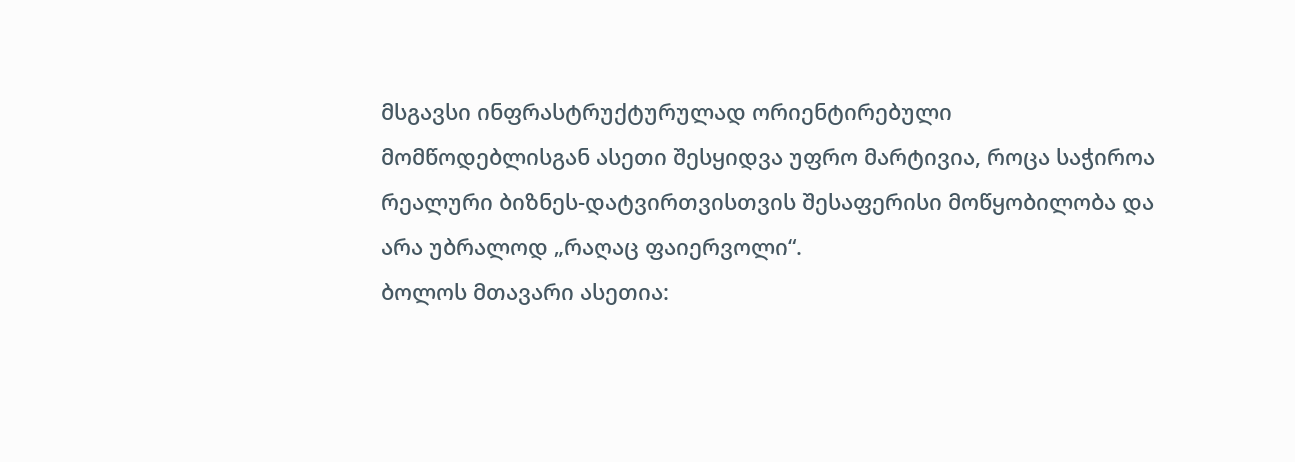მსგავსი ინფრასტრუქტურულად ორიენტირებული მომწოდებლისგან ასეთი შესყიდვა უფრო მარტივია, როცა საჭიროა რეალური ბიზნეს-დატვირთვისთვის შესაფერისი მოწყობილობა და არა უბრალოდ „რაღაც ფაიერვოლი“.
ბოლოს მთავარი ასეთია: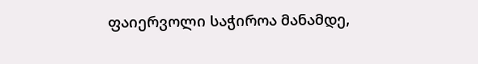ფაიერვოლი საჭიროა მანამდე,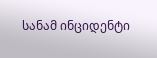სანამ ინციდენტი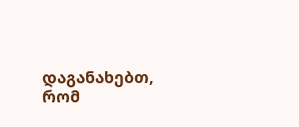დაგანახებთ, რომ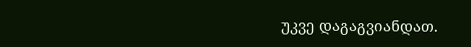უკვე დაგაგვიანდათ.